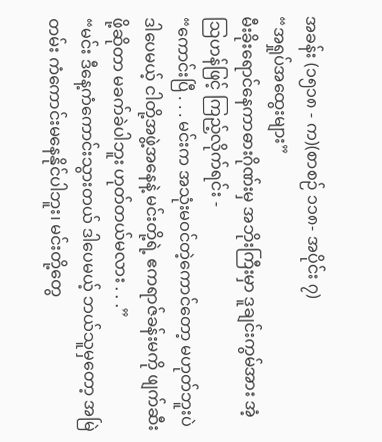အခန်း (၁၅၁၈ - က)(စာစဉ် ၁၁၈- အပိုင်း ၇)
“အရှုပ်အထွေးများ”
မီးခိုးရောင်နေကာဓားဂိုဏ်းမှ အဘိုးကြီးမှာ ဒူချင်းကွမ်အား အံ့ဩဟန်ဖြင့် ကြည့်လိုက်ရင်း -
“ကောင်းပြီ . . . မင်းက အသုံးမဝင်တဲ့ကောင်တော့ မဟုတ်ဘူးပဲ ဒါပေမယ့် ငါတို့အဖွဲ့အနေနဲ့ မင်းတို့ရဲ့ ဧကရာဇ်ခန်းမကို ဖျက်ဆီးဖို့ဆိုတာ မခက်ခဲပါဘူး ဟုတ်တယ်မလား . . .”
“မင်း ဒီနေ့ကံကောင်းသွားတယ် ဒါပေမယ့် ဘယ်သူမှတော့ အမြဲတမ်း ကံကောင်းမနေနိုင်ပါဘူး၊ မင်းတို့တွေ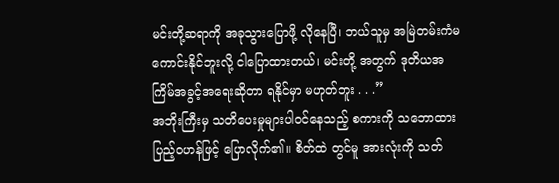မင်းတို့ဆရာကို အခုသွားပြောဖို့ လိုနေပြီ၊ ဘယ်သူမှ အမြဲတမ်းကံမကောင်းနိုင်ဘူးလို့ ငါပြောထားတယ်၊ မင်းတို့ အတွက် ဒုတိယအကြိမ်အခွင့်အရေးဆိုတာ ရနိုင်မှာ မဟုတ်ဘူး . . .”
အဘိုးကြီးမှ သတိပေးမှုများပါဝင်နေသည့် စကားကို သဘောထားပြည့်ဝဟန်ဖြင့် ပြောလိုက်၏။ စိတ်ထဲ တွင်မူ အားလုံးကို သတ်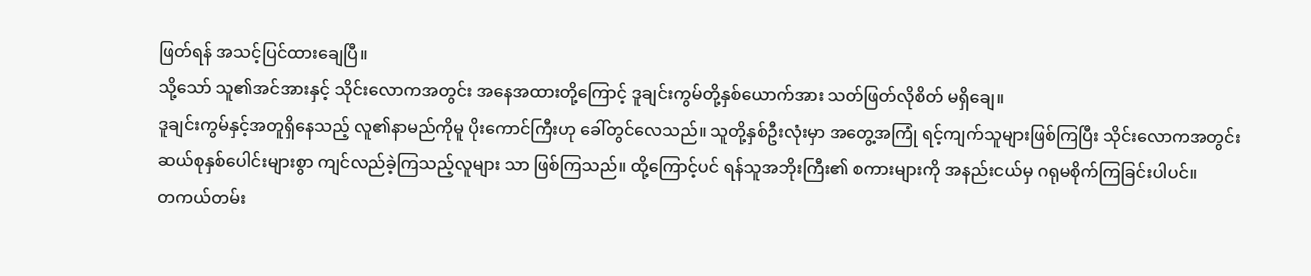ဖြတ်ရန် အသင့်ပြင်ထားချေပြီ။
သို့သော် သူ၏အင်အားနှင့် သိုင်းလောကအတွင်း အနေအထားတို့ကြောင့် ဒူချင်းကွမ်တို့နှစ်ယောက်အား သတ်ဖြတ်လိုစိတ် မရှိချေ။
ဒူချင်းကွမ်နှင့်အတူရှိနေသည့် လူ၏နာမည်ကိုမူ ပိုးကောင်ကြီးဟု ခေါ်တွင်လေသည်။ သူတို့နှစ်ဦးလုံးမှာ အတွေ့အကြုံ ရင့်ကျက်သူများဖြစ်ကြပြီး သိုင်းလောကအတွင်း ဆယ်စုနှစ်ပေါင်းများစွာ ကျင်လည်ခဲ့ကြသည့်လူများ သာ ဖြစ်ကြသည်။ ထို့ကြောင့်ပင် ရန်သူအဘိုးကြီး၏ စကားများကို အနည်းငယ်မှ ဂရုမစိုက်ကြခြင်းပါပင်။
တကယ်တမ်း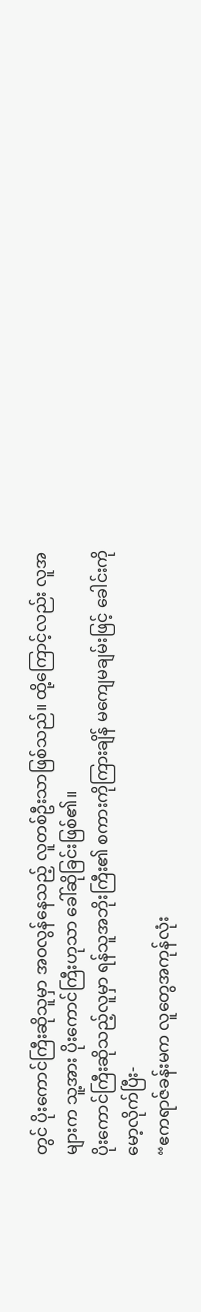တွင် ပိုးကောင်ကြီးဆိုသူမှာ အဝလွန်နေသည့် လူတစ်ဦးသာဖြစ်သည်။ ထို့ကြောင့်လည်း လူအများက သူ့အား ပိုးကောင်ကြီးဟုသာ ခေါ်ဆိုခြင်းဖြစ်၏။
ပိုးကောင်ကြီးဆိုသည့်လူမှာ ရန်သူအဘိုးကြီး၏ စကားကိုကြားချိန် မကျေမချမ်းဖြင့် ခေါင်းကိုမော့လိုက်ပြီး-
“ဧကရာဇ်ခန်းမက လူတွေအကုန်လုံး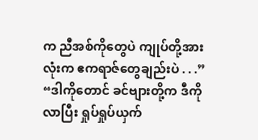က ညီအစ်ကိုတွေပဲ ကျုပ်တို့အားလုံးက ဧကရာဇ်တွေချည်းပဲ . . .”
“ဒါကိုတောင် ခင်ဗျားတို့က ဒီကိုလာပြီး ရှုပ်ရှုပ်ယှက်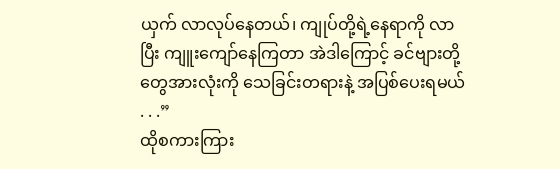ယှက် လာလုပ်နေတယ်၊ ကျုပ်တို့ရဲ့နေရာကို လာပြီး ကျူးကျော်နေကြတာ အဲဒါကြောင့် ခင်ဗျားတို့တွေအားလုံးကို သေခြင်းတရားနဲ့ အပြစ်ပေးရမယ် . . .”
ထိုစကားကြား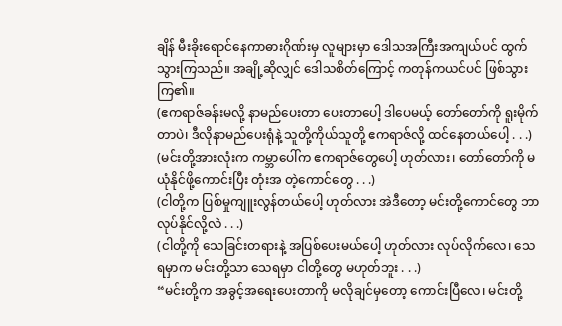ချိန် မီးခိုးရောင်နေကာဓားဂိုဏ်းမှ လူများမှာ ဒေါသအကြီးအကျယ်ပင် ထွက်သွားကြသည်။ အချို့ဆိုလျှင် ဒေါသစိတ်ကြောင့် ကတုန်ကယင်ပင် ဖြစ်သွားကြ၏။
(ဧကရာဇ်ခန်းမလို့ နာမည်ပေးတာ ပေးတာပေါ့ ဒါပေမယ့် တော်တော်ကို ရူးမိုက်တာပဲ၊ ဒီလိုနာမည်ပေးရုံနဲ့ သူတို့ကိုယ်သူတို့ ဧကရာဇ်လို့ ထင်နေတယ်ပေါ့ . . .)
(မင်းတို့အားလုံးက ကမ္ဘာပေါ်က ဧကရာဇ်တွေပေါ့ ဟုတ်လား၊ တော်တော်ကို မယုံနိုင်ဖို့ကောင်းပြီး တုံးအ တဲ့ကောင်တွေ . . .)
(ငါတို့က ပြစ်မှုကျူးလွန်တယ်ပေါ့ ဟုတ်လား အဲဒီတော့ မင်းတို့ကောင်တွေ ဘာလုပ်နိုင်လို့လဲ . . .)
(ငါတို့ကို သေခြင်းတရားနဲ့ အပြစ်ပေးမယ်ပေါ့ ဟုတ်လား လုပ်လိုက်လေ၊ သေရမှာက မင်းတို့သာ သေရမှာ ငါတို့တွေ မဟုတ်ဘူး . . .)
“မင်းတို့က အခွင့်အရေးပေးတာကို မလိုချင်မှတော့ ကောင်းပြီလေ၊ မင်းတို့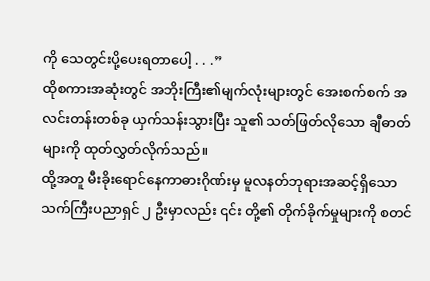ကို သေတွင်းပို့ပေးရတာပေါ့ . . .”
ထိုစကားအဆုံးတွင် အဘိုးကြီး၏မျက်လုံးများတွင် အေးစက်စက် အလင်းတန်းတစ်ခု ယှက်သန်းသွားပြီး သူ၏ သတ်ဖြတ်လိုသော ချီဓာတ်များကို ထုတ်လွှတ်လိုက်သည်။
ထို့အတူ မီးခိုးရောင်နေကာဓားဂိုဏ်းမှ မူလနတ်ဘုရားအဆင့်ရှိသော သက်ကြီးပညာရှင် ၂ ဦးမှာလည်း ၎င်း တို့၏ တိုက်ခိုက်မှုများကို စတင်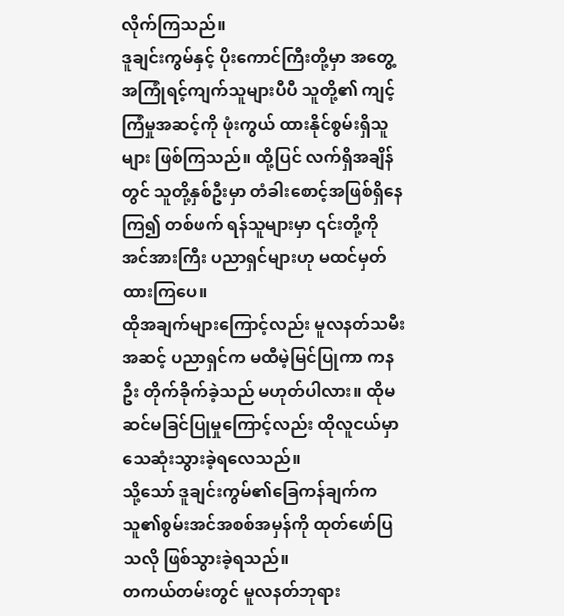လိုက်ကြသည်။
ဒူချင်းကွမ်နှင့် ပိုးကောင်ကြီးတို့မှာ အတွေ့အကြုံရင့်ကျက်သူများပီပီ သူတို့၏ ကျင့်ကြံမှုအဆင့်ကို ဖုံးကွယ် ထားနိုင်စွမ်းရှိသူများ ဖြစ်ကြသည်။ ထို့ပြင် လက်ရှိအချိန်တွင် သူတို့နှစ်ဦးမှာ တံခါးစောင့်အဖြစ်ရှိနေကြ၍ တစ်ဖက် ရန်သူများမှာ ၎င်းတို့ကို အင်အားကြီး ပညာရှင်များဟု မထင်မှတ်ထားကြပေ။
ထိုအချက်များကြောင့်လည်း မူလနတ်သမီးအဆင့် ပညာရှင်က မထီမဲ့မြင်ပြုကာ ကနဦး တိုက်ခိုက်ခဲ့သည် မဟုတ်ပါလား။ ထိုမဆင်မခြင်ပြုမှုကြောင့်လည်း ထိုလူငယ်မှာ သေဆုံးသွားခဲ့ရလေသည်။
သို့သော် ဒူချင်းကွမ်၏ခြေကန်ချက်က သူ၏စွမ်းအင်အစစ်အမှန်ကို ထုတ်ဖော်ပြသလို ဖြစ်သွားခဲ့ရသည်။
တကယ်တမ်းတွင် မူလနတ်ဘုရား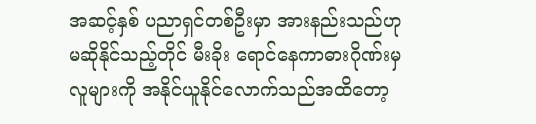အဆင့်နှစ် ပညာရှင်တစ်ဦးမှာ အားနည်းသည်ဟု မဆိုနိုင်သည့်တိုင် မီးခိုး ရောင်နေကာဓားဂိုဏ်းမှ လူများကို အနိုင်ယူနိုင်လောက်သည်အထိတော့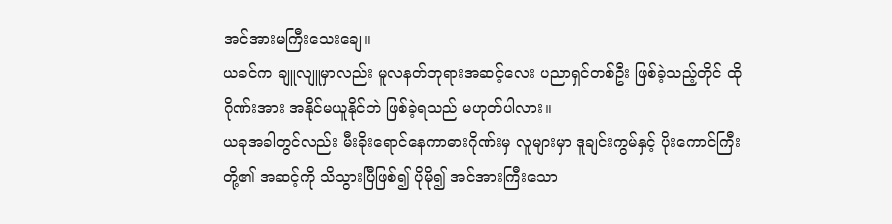အင်အားမကြီးသေးချေ။
ယခင်က ချူလျူမှာလည်း မူလနတ်ဘုရားအဆင့်လေး ပညာရှင်တစ်ဦး ဖြစ်ခဲ့သည့်တိုင် ထိုဂိုဏ်းအား အနိုင်မယူနိုင်ဘဲ ဖြစ်ခဲ့ရသည် မဟုတ်ပါလား။
ယခုအခါတွင်လည်း မီးခိုးရောင်နေကာဓားဂိုဏ်းမှ လူများမှာ ဒူချင်းကွမ်နှင့် ပိုးကောင်ကြီးတို့၏ အဆင့်ကို သိသွားပြီဖြစ်၍ ပိုမို၍ အင်အားကြီးသော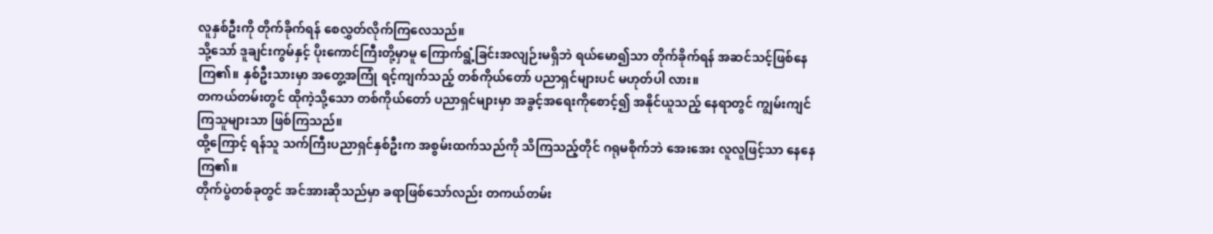လူနှစ်ဦးကို တိုက်ခိုက်ရန် စေလွှတ်လိုက်ကြလေသည်။
သို့သော် ဒူချင်းကွမ်နှင့် ပိုးကောင်ကြီးတို့မှာမူ ကြောက်ရွံ့ခြင်းအလျဉ်းမရှိဘဲ ရယ်မော၍သာ တိုက်ခိုက်ရန် အဆင်သင့်ဖြစ်နေကြ၏။ နှစ်ဦးသားမှာ အတွေ့အကြုံ ရင့်ကျက်သည့် တစ်ကိုယ်တော် ပညာရှင်များပင် မဟုတ်ပါ လား။
တကယ်တမ်းတွင် ထိုကဲ့သို့သော တစ်ကိုယ်တော် ပညာရှင်များမှာ အခွင့်အရေးကိုစောင့်၍ အနိုင်ယူသည့် နေရာတွင် ကျွမ်းကျင်ကြသူများသာ ဖြစ်ကြသည်။
ထို့ကြောင့် ရန်သူ သက်ကြီးပညာရှင်နှစ်ဦးက အစွမ်းထက်သည်ကို သိကြသည့်တိုင် ဂရုမစိုက်ဘဲ အေးအေး လူလူဖြင့်သာ နေနေကြ၏။
တိုက်ပွဲတစ်ခုတွင် အင်အားဆိုသည်မှာ ခရာဖြစ်သော်လည်း တကယ်တမ်း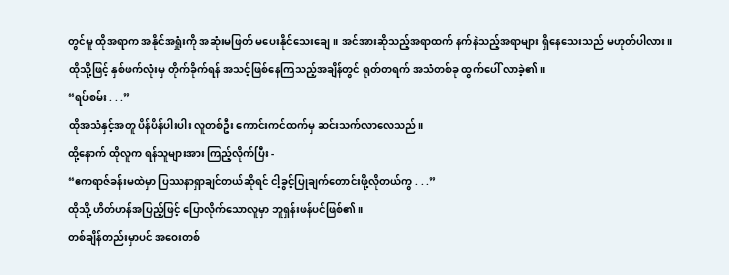တွင်မူ ထိုအရာက အနိုင်အရှုံးကို အဆုံးမဖြတ် မပေးနိုင်သေးချေ။ အင်အားဆိုသည့်အရာထက် နက်နဲသည့်အရာများ ရှိနေသေးသည် မဟုတ်ပါလား။
ထိုသို့ဖြင့် နှစ်ဖက်လုံးမှ တိုက်ခိုက်ရန် အသင့်ဖြစ်နေကြသည့်အချိန်တွင် ရုတ်တရက် အသံတစ်ခု ထွက်ပေါ် လာခဲ့၏။
“ရပ်စမ်း . . .”
ထိုအသံနှင့်အတူ ပိန်ပိန်ပါးပါး လူတစ်ဦး ကောင်းကင်ထက်မှ ဆင်းသက်လာလေသည်။
ထို့နောက် ထိုလူက ရန်သူများအား ကြည့်လိုက်ပြီး -
“ဧကရာဇ်ခန်းမထဲမှာ ပြဿနာရှာချင်တယ်ဆိုရင် ငါ့ခွင့်ပြုချက်တောင်းဖို့လိုတယ်ကွ . . .”
ထိုသို့ ဟိတ်ဟန်အပြည့်ဖြင့် ပြောလိုက်သောလူမှာ ဘူရှန်းဖန်ပင်ဖြစ်၏။
တစ်ချိန်တည်းမှာပင် အဝေးတစ်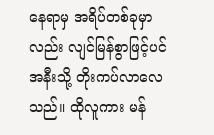နေရာမှ အရိပ်တစ်ခုမှာလည်း လျင်မြန်စွာဖြင့်ပင် အနီးသို့ တိုးကပ်လာလေ သည်။ ထိုလူကား မန်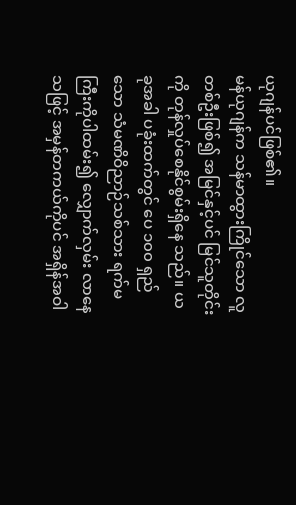ယုဂျန်ပင်ဖြစ်၏။
မန်ယုဂျန်က သန်မာထွားကြိုင်သော လူတစ်ဦးဖြစ်၍ အမြင်နှင့်ပင် မြင်သူတိုင်းကို တုန်လှုပ်စေနိုင်စွမ်းရှိနေ သည်။ ယခုအခါ ပခုံးထက်တွင် ပေ ၁၀၀ ရှည်သော သံမဏိဝိညာဉ်သစ်သား ရက်မကြီးကိုပါထမ်း၍ လျှောက်လှမ်း လာနေသဖြင့် အမှန်တကယ်ကိုပင် အရှိန်အဝါ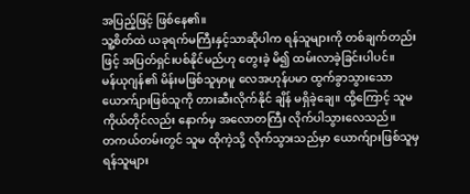အပြည့်ဖြင့် ဖြစ်နေ၏။
သူ့စိတ်ထဲ ယခုရက်မကြီးနှင့်သာဆိုပါက ရန်သူများကို တစ်ချက်တည်းဖြင့် အပြတ်ရှင်းပစ်နိုင်မည်ဟု တွေးခဲ့ မိ၍ ထမ်းလာခဲ့ခြင်းပါပင်။
မန်ယုဂျန်၏ မိန်းမဖြစ်သူမှာမူ လေအဟုန်ပမာ ထွက်ခွာသွားသော ယောက်ျားဖြစ်သူကို တားဆီးလိုက်နိုင် ချိန် မရှိခဲ့ချေ။ ထို့ကြောင့် သူမကိုယ်တိုင်လည်း နောက်မှ အလောတကြီး လိုက်ပါသွားလေသည်။
တကယ်တမ်းတွင် သူမ ထိုကဲ့သို့ လိုက်သွားသည်မှာ ယောက်ျားဖြစ်သူမှ ရန်သူများ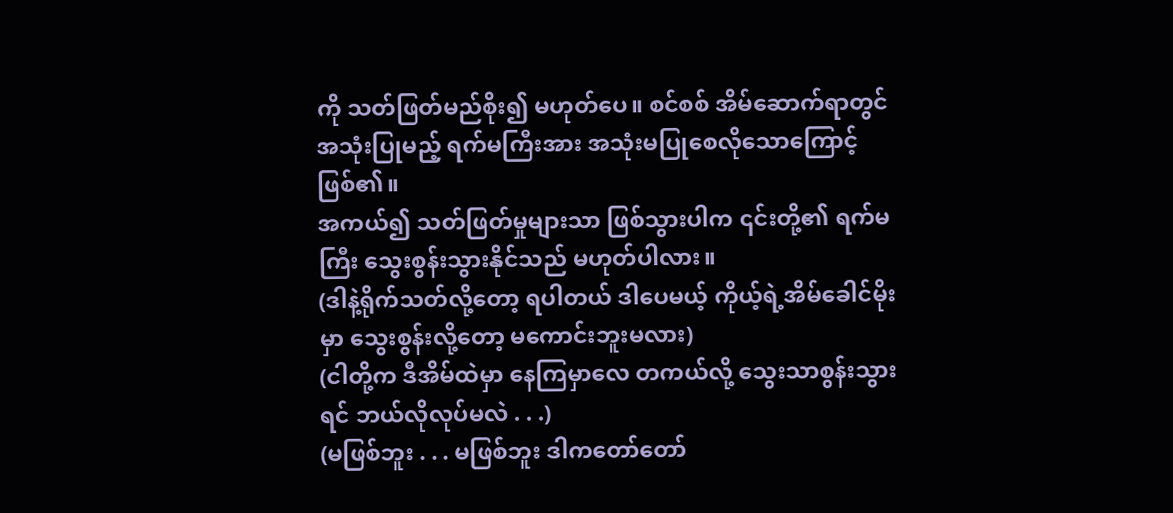ကို သတ်ဖြတ်မည်စိုး၍ မဟုတ်ပေ။ စင်စစ် အိမ်ဆောက်ရာတွင် အသုံးပြုမည့် ရက်မကြီးအား အသုံးမပြုစေလိုသောကြောင့်ဖြစ်၏။
အကယ်၍ သတ်ဖြတ်မှုများသာ ဖြစ်သွားပါက ၎င်းတို့၏ ရက်မကြီး သွေးစွန်းသွားနိုင်သည် မဟုတ်ပါလား။
(ဒါနဲ့ရိုက်သတ်လို့တော့ ရပါတယ် ဒါပေမယ့် ကိုယ့်ရဲ့အိမ်ခေါင်မိုးမှာ သွေးစွန်းလို့တော့ မကောင်းဘူးမလား)
(ငါတို့က ဒီအိမ်ထဲမှာ နေကြမှာလေ တကယ်လို့ သွေးသာစွန်းသွားရင် ဘယ်လိုလုပ်မလဲ . . .)
(မဖြစ်ဘူး . . . မဖြစ်ဘူး ဒါကတော်တော်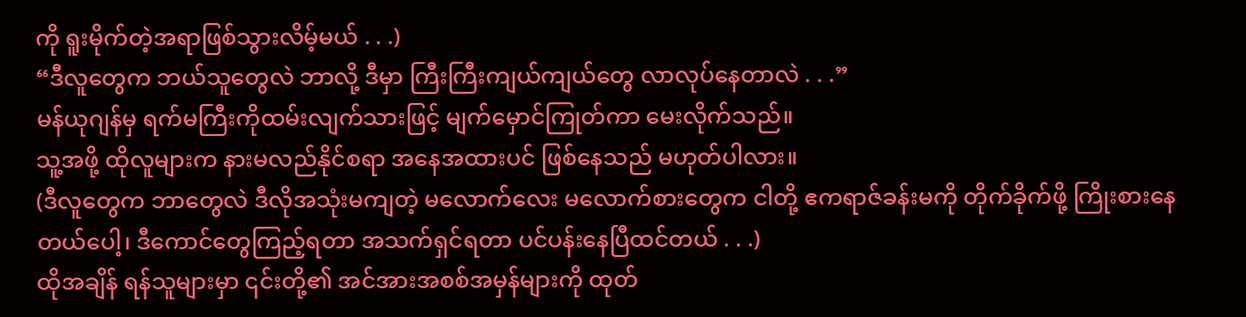ကို ရူးမိုက်တဲ့အရာဖြစ်သွားလိမ့်မယ် . . .)
“ဒီလူတွေက ဘယ်သူတွေလဲ ဘာလို့ ဒီမှာ ကြီးကြီးကျယ်ကျယ်တွေ လာလုပ်နေတာလဲ . . .”
မန်ယုဂျန်မှ ရက်မကြီးကိုထမ်းလျက်သားဖြင့် မျက်မှောင်ကြုတ်ကာ မေးလိုက်သည်။
သူ့အဖို့ ထိုလူများက နားမလည်နိုင်စရာ အနေအထားပင် ဖြစ်နေသည် မဟုတ်ပါလား။
(ဒီလူတွေက ဘာတွေလဲ ဒီလိုအသုံးမကျတဲ့ မလောက်လေး မလောက်စားတွေက ငါတို့ ဧကရာဇ်ခန်းမကို တိုက်ခိုက်ဖို့ ကြိုးစားနေတယ်ပေါ့၊ ဒီကောင်တွေကြည့်ရတာ အသက်ရှင်ရတာ ပင်ပန်းနေပြီထင်တယ် . . .)
ထိုအချိန် ရန်သူများမှာ ၎င်းတို့၏ အင်အားအစစ်အမှန်များကို ထုတ်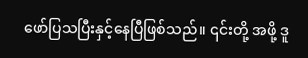ဖော်ပြသပြီးနှင့်နေပြီဖြစ်သည်။ ၎င်းတို့ အဖို့ ဒူ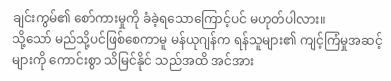ချင်းကွမ်၏ စော်ကားမှုကို ခံခဲ့ရသောကြောင့်ပင် မဟုတ်ပါလား။
သို့သော် မည်သို့ပင်ဖြစ်စေကာမူ မန်ယုဂျန်က ရန်သူများ၏ ကျင့်ကြံမှုအဆင့်များကို ကောင်းစွာ သိမြင်နိုင် သည်အထိ အင်အား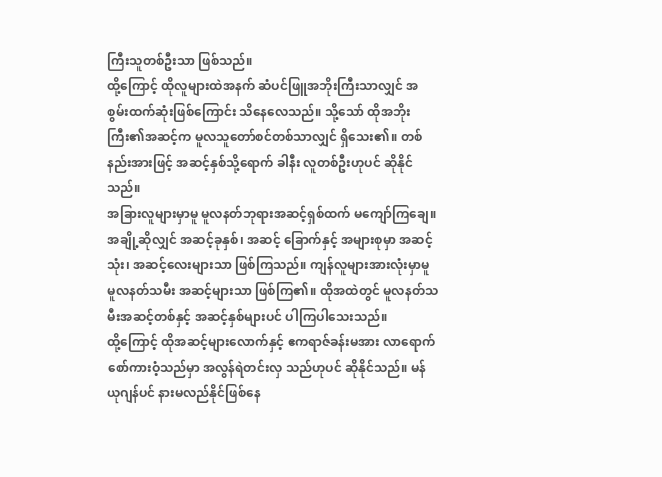ကြီးသူတစ်ဦးသာ ဖြစ်သည်။
ထို့ကြောင့် ထိုလူများထဲအနက် ဆံပင်ဖြူအဘိုးကြီးသာလျှင် အစွမ်းထက်ဆုံးဖြစ်ကြောင်း သိနေလေသည်။ သို့သော် ထိုအဘိုးကြီး၏အဆင့်က မူလသူတော်စင်တစ်သာလျှင် ရှိသေး၏။ တစ်နည်းအားဖြင့် အဆင့်နှစ်သို့ရောက် ခါနီး လူတစ်ဦးဟုပင် ဆိုနိုင်သည်။
အခြားလူများမှာမူ မူလနတ်ဘုရားအဆင့်ရှစ်ထက် မကျော်ကြချေ။ အချို့ဆိုလျှင် အဆင့်ခုနှစ်၊ အဆင့် ခြောက်နှင့် အများစုမှာ အဆင့်သုံး၊ အဆင့်လေးများသာ ဖြစ်ကြသည်။ ကျန်လူများအားလုံးမှာမူ မူလနတ်သမီး အဆင့်များသာ ဖြစ်ကြ၏။ ထိုအထဲတွင် မူလနတ်သမီးအဆင့်တစ်နှင့် အဆင့်နှစ်များပင် ပါကြပါသေးသည်။
ထို့ကြောင့် ထိုအဆင့်များလောက်နှင့် ဧကရာဇ်ခန်းမအား လာရောက်စော်ကားဝံ့သည်မှာ အလွန်ရဲတင်းလှ သည်ဟုပင် ဆိုနိုင်သည်။ မန်ယုဂျန်ပင် နားမလည်နိုင်ဖြစ်နေ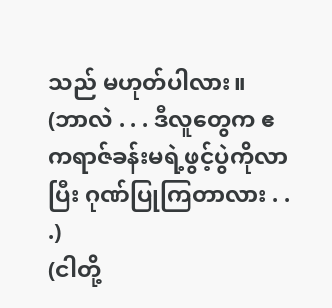သည် မဟုတ်ပါလား။
(ဘာလဲ . . . ဒီလူတွေက ဧကရာဇ်ခန်းမရဲ့ဖွင့်ပွဲကိုလာပြီး ဂုဏ်ပြုကြတာလား . . .)
(ငါတို့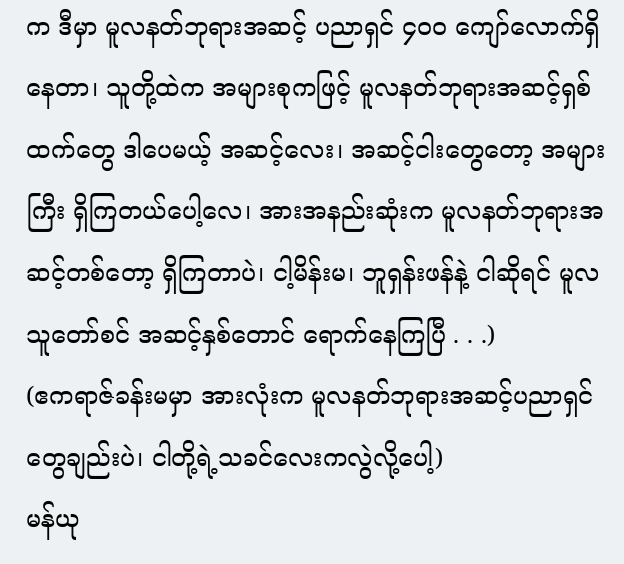က ဒီမှာ မူလနတ်ဘုရားအဆင့် ပညာရှင် ၄၀၀ ကျော်လောက်ရှိနေတာ၊ သူတို့ထဲက အများစုကဖြင့် မူလနတ်ဘုရားအဆင့်ရှစ်ထက်တွေ ဒါပေမယ့် အဆင့်လေး၊ အဆင့်ငါးတွေတော့ အများကြီး ရှိကြတယ်ပေါ့လေ၊ အားအနည်းဆုံးက မူလနတ်ဘုရားအဆင့်တစ်တော့ ရှိကြတာပဲ၊ ငါ့မိန်းမ၊ ဘူရှန်းဖန်နဲ့ ငါဆိုရင် မူလသူတော်စင် အဆင့်နှစ်တောင် ရောက်နေကြပြီ . . .)
(ဧကရာဇ်ခန်းမမှာ အားလုံးက မူလနတ်ဘုရားအဆင့်ပညာရှင်တွေချည်းပဲ၊ ငါတို့ရဲ့သခင်လေးကလွဲလို့ပေါ့)
မန်ယု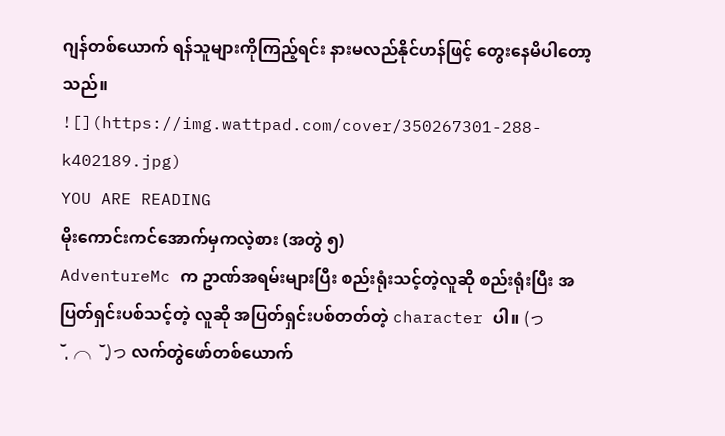ဂျန်တစ်ယောက် ရန်သူများကိုကြည့်ရင်း နားမလည်နိုင်ဟန်ဖြင့် တွေးနေမိပါတော့သည်။
![](https://img.wattpad.com/cover/350267301-288-k402189.jpg)
YOU ARE READING
မိုးကောင်းကင်အောက်မှကလဲ့စား (အတွဲ ၅)
AdventureMc က ဥာဏ်အရမ်းများပြီး စည်းရုံးသင့်တဲ့လူဆို စည်းရုံးပြီး အပြတ်ရှင်းပစ်သင့်တဲ့ လူဆို အပြတ်ရှင်းပစ်တတ်တဲ့ character ပါ။ (っ˘̩╭╮˘̩)っ လက်တွဲဖော်တစ်ယောက်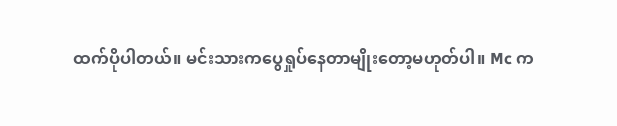ထက်ပိုပါတယ်။ မင်းသားကပွေရှုပ်နေတာမျိုးတော့မဟုတ်ပါ။ Mc က